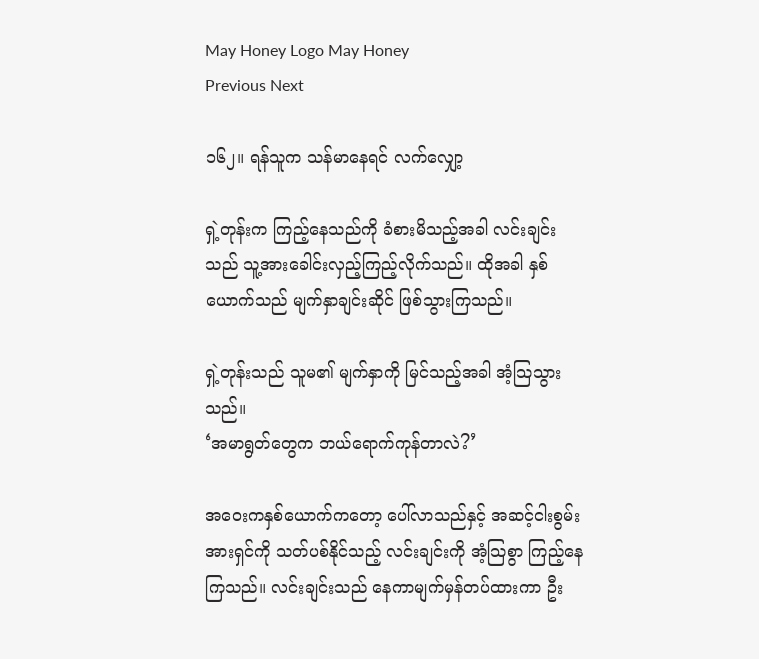May Honey Logo May Honey
Previous Next

၁၆၂။ ရန်သူက သန်မာနေရင် လက်လျှော့

ရှဲ့တုန်းက ကြည့်နေသည်ကို ခံစားမိသည့်အခါ လင်းချင်းသည် သူ့အားခေါင်းလှည့်ကြည့်လိုက်သည်။ ထိုအခါ နှစ်ယောက်သည် မျက်နှာချင်းဆိုင် ဖြစ်သွားကြသည်။

ရှဲ့တုန်းသည် သူမ၏ မျက်နှာကို မြင်သည့်အခါ အံ့သြသွားသည်။
‘အမာရွတ်တွေက ဘယ်ရောက်ကုန်တာလဲ?’

အဝေးကနှစ်ယောက်ကတော့ ပေါ်လာသည်နှင့် အဆင့်ငါးစွမ်းအားရှင်ကို သတ်ပစ်နိုင်သည့် လင်းချင်းကို အံ့သြစွာ ကြည့်နေကြသည်။ လင်းချင်းသည် နေကာမျက်မှန်တပ်ထားကာ ဦး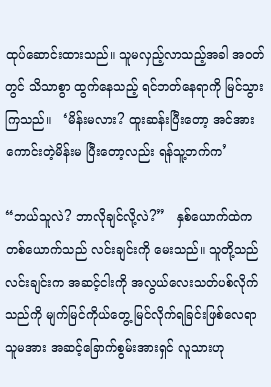ထုပ်ဆောင်းထားသည်။ သူမလှည့်လာသည့်အခါ အဝတ်တွင် သိသာစွာ ထွက်နေသည့် ရင်ဘတ်နေရာကို မြင်သွားကြသည်။   ‘မိန်းမလား? ထူးဆန်းပြီးတော့ အင်အားကောင်းတဲ့မိန်းမ ပြီးတော့လည်း ရန်သူ့ဘက်က’

“ဘယ်သူလဲ? ဘာလိုချင်လို့လဲ?”   နှစ်ယောက်ထဲကတစ်ယောက်သည် လင်းချင်းကို မေးသည်။ သူတို့သည် လင်းချင်းက အဆင့်ငါးကို အလွယ်လေးသတ်ပစ်လိုက်သည်ကို မျက်မြင်ကိုယ်တွေ့ မြင်လိုက်ရခြင်းဖြစ်လေရာ သူမအား အဆင့်ခြောက်စွမ်းအားရှင် လူသားဟု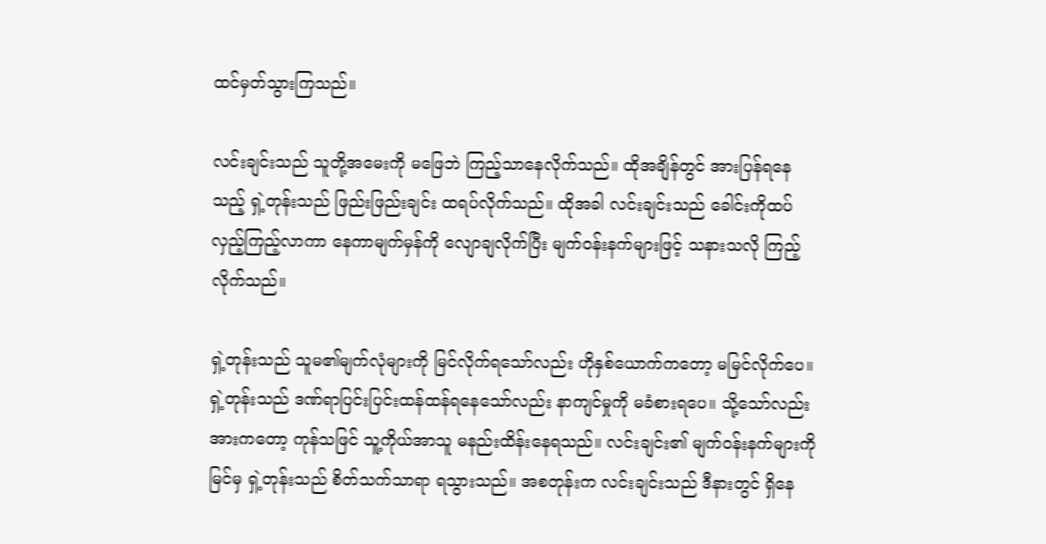ထင်မှတ်သွားကြသည်။

လင်းချင်းသည် သူတို့အမေးကို မဖြေဘဲ ကြည့်သာနေလိုက်သည်။ ထိုအချိန်တွင် အားပြန်ရနေသည့် ရှဲ့တုန်းသည် ဖြည်းဖြည်းချင်း ထရပ်လိုက်သည်။ ထိုအခါ လင်းချင်းသည် ခေါင်းကိုထပ်လှည့်ကြည့်လာကာ နေကာမျက်မှန်ကို လျောချလိုက်ပြီး မျက်ဝန်းနက်များဖြင့် သနားသလို ကြည့်လိုက်သည်။

ရှဲ့တုန်းသည် သူမ၏မျက်လုံများကို မြင်လိုက်ရသော်လည်း ဟိုနှစ်ယောက်ကတော့ မမြင်လိုက်ပေ။ ရှဲ့တုန်းသည် ဒဏ်ရာပြင်းပြင်းထန်ထန်ရနေသော်လည်း နာကျင်မှုကို မခံစားရပေ။ သို့သော်လည်း အားကတော့ ကုန်သဖြင် သူ့ကိုယ်အာသူ မနည်းထိန်းနေရသည်။ လင်းချင်း၏ မျက်ဝန်းနက်များကို မြင်မှ ရှဲ့တုန်းသည် စိတ်သက်သာရာ ရသွားသည်။ အစတုန်းက လင်းချင်းသည် ဒီနားတွင် ရှိနေ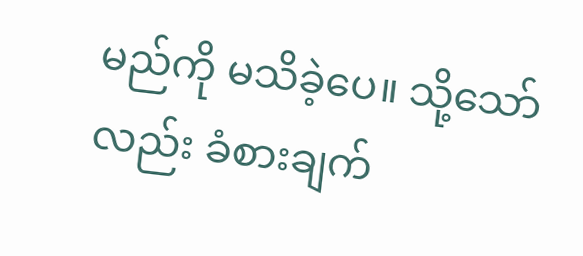မည်ကို မသိခဲ့ပေ။ သို့သော်လည်း ခံစားချက်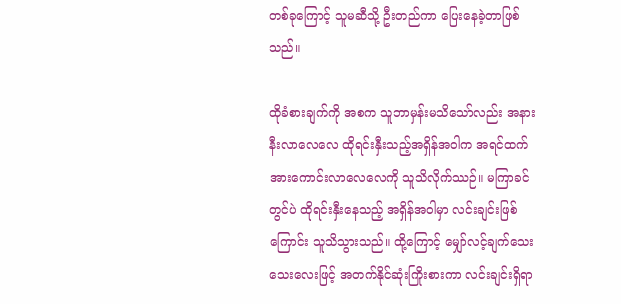တစ်ခုကြောင့် သူမဆီသို့ ဦးတည်ကာ ပြေးနေခဲ့တာဖြစ်သည်။

ထိုခံစားချက်ကို အစက သူဘာမှန်းမသိသော်လည်း အနားနီးလာလေလေ ထိုရင်းနှီးသည့်အရှိန်အဝါက အရင်ထက်အားကောင်းလာလေလေကို သူသိလိုက်ဿဉ်။ မကြာခင်တွင်ပဲ ထိုရင်းနှီးနေသည့် အရှိန်အဝါမှာ လင်းချင်းဖြစ်ကြောင်း သူသိသွားသည်။ ထို့ကြောင့် မျှော်လင့်ချက်သေးသေးလေးဖြင့် အတက်နိုင်ဆုံးကြိုးစားကာ လင်းချင်းရှိရာ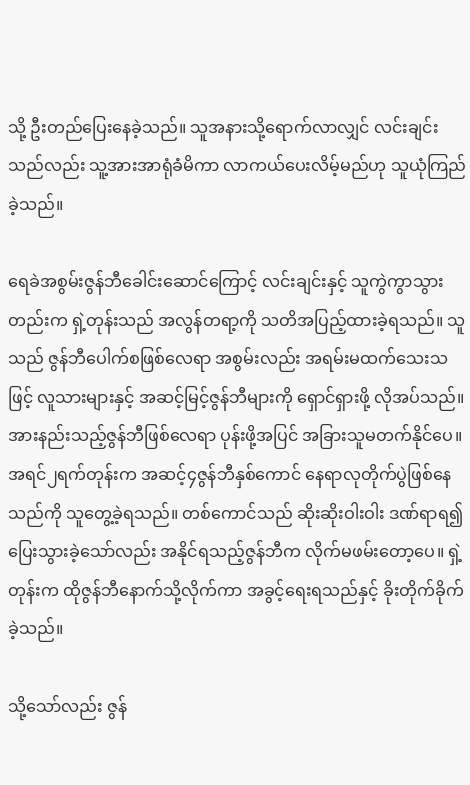သို့ ဦးတည်ပြေးနေခဲ့သည်။ သူအနားသို့ရောက်လာလျှင် လင်းချင်းသည်လည်း သူ့အားအာရုံခံမိကာ လာကယ်ပေးလိမ့်မည်ဟု သူယုံကြည်ခဲ့သည်။

ရေခဲအစွမ်းဇွန်ဘီခေါင်းဆောင်ကြောင့် လင်းချင်းနှင့် သူကွဲကွာသွားတည်းက ရှဲ့တုန်းသည် အလွန်တရာ့ကို သတိအပြည့်ထားခဲ့ရသည်။ သူသည် ဇွန်ဘီပေါက်စဖြစ်လေရာ အစွမ်းလည်း အရမ်းမထက်သေးသဖြင့် လူသားများနှင့် အဆင့်မြင့်ဇွန်ဘီများကို ရှောင်ရှားဖို့ လိုအပ်သည်။ အားနည်းသည့်ဇွန်ဘီဖြစ်လေရာ ပုန်းဖို့အပြင် အခြားသူမတက်နိုင်ပေ။ အရင်၂ရက်တုန်းက အဆင့်၄ဇွန်ဘီနှစ်ကောင် နေရာလုတိုက်ပွဲဖြစ်နေသည်ကို သူတွေ့ခဲ့ရသည်။ တစ်ကောင်သည် ဆိုးဆိုးဝါးဝါး ဒဏ်ရာရ၍ ပြေးသွားခဲ့သော်လည်း အနိုင်ရသည့်ဇွန်ဘီက လိုက်မဖမ်းတော့ပေ။ ရှဲ့တုန်းက ထိုဇွန်ဘီနောက်သို့လိုက်ကာ အခွင့်ရေးရသည်နှင့် ခိုးတိုက်ခိုက်ခဲ့သည်။

သို့သော်လည်း ဇွန်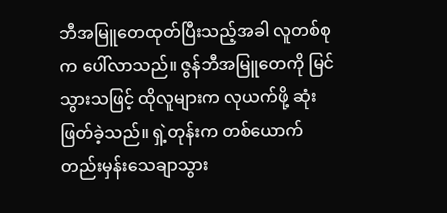ဘီအမြူတေထုတ်ပြီးသည့်အခါ လူတစ်စုက ပေါ်လာသည်။ ဇွန်ဘီအမြူတေကို မြင်သွားသဖြင့် ထိုလူများက လုယက်ဖို့ ဆုံးဖြတ်ခဲ့သည်။ ရှဲ့တုန်းက တစ်ယောက်တည်းမှန်းသေချာသွား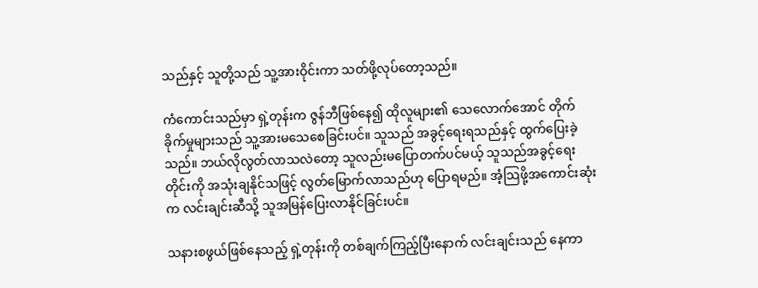သည်နှင့် သူတို့သည် သူ့အားဝိုင်းကာ သတ်ဖို့လုပ်တော့သည်။

ကံကောင်းသည်မှာ ရှဲ့တုန်းက ဇွန်ဘီဖြစ်နေ၍ ထိုလူများ၏ သေလောက်အောင် တိုက်ခိုက်မှုများသည် သူ့အားမသေစေခြင်းပင်။ သူသည် အခွင့်ရေးရသည်နှင့် ထွက်ပြေးခဲ့သည်။ ဘယ်လိုလွတ်လာသလဲတော့ သူလည်းမပြောတက်ပင်မယ့် သူသည်အခွင့်ရေးတိုင်းကို အသုံးချနိုင်သဖြင့် လွတ်မြောက်လာသည်ဟု ပြောရမည်။ အံ့သြဖို့အကောင်းဆုံးက လင်းချင်းဆီသို့ သူအမြန်ပြေးလာနိုင်ခြင်းပင်။

သနားစဖွယ်ဖြစ်နေသည့် ရှဲ့တုန်းကို တစ်ချက်ကြည့်ပြီးနောက် လင်းချင်းသည် နေကာ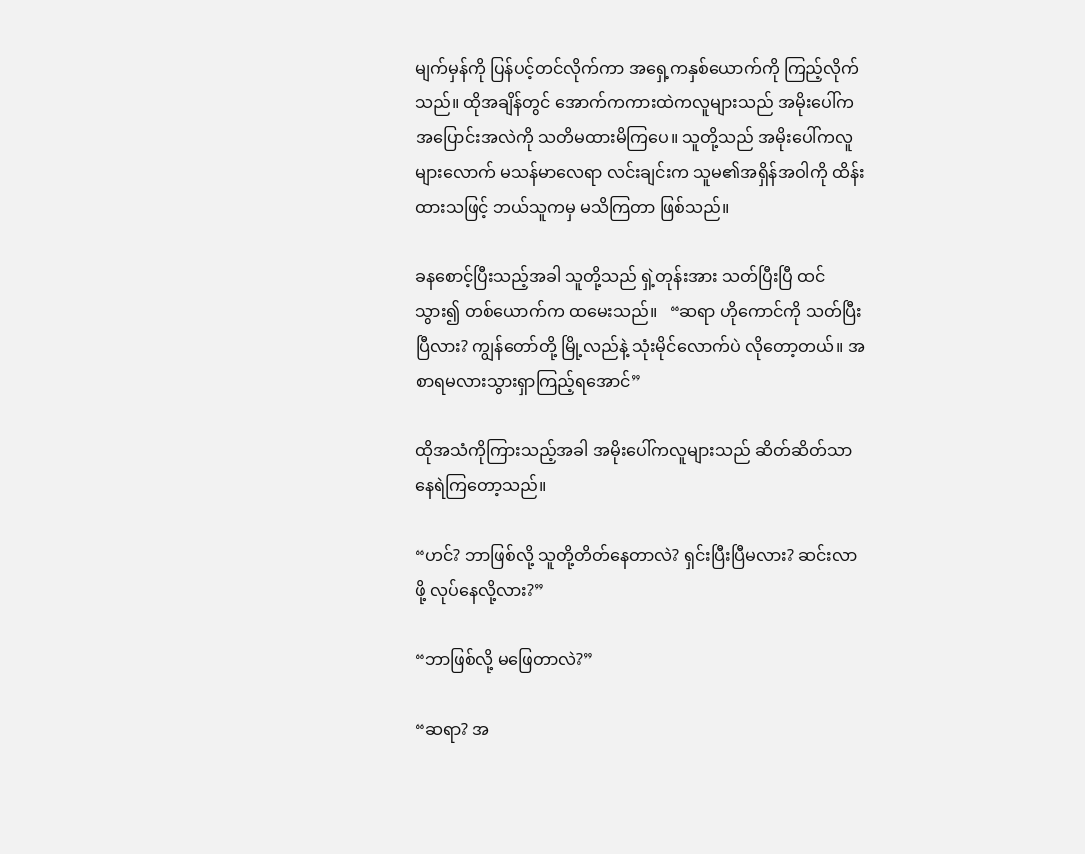မျက်မှန်ကို ပြန်ပင့်တင်လိုက်ကာ အရှေ့ကနှစ်ယောက်ကို ကြည့်လိုက်သည်။ ထိုအချိန်တွင် အောက်ကကားထဲကလူများသည် အမိုးပေါ်က အပြောင်းအလဲကို သတိမထားမိကြပေ။ သူတို့သည် အမိုးပေါ်ကလူများလောက် မသန်မာလေရာ လင်းချင်းက သူမ၏အရှိန်အဝါကို ထိန်းထားသဖြင့် ဘယ်သူကမှ မသိကြတာ ဖြစ်သည်။

ခနစောင့်ပြီးသည့်အခါ သူတို့သည် ရှဲ့တုန်းအား သတ်ပြီးပြီ ထင်သွား၍ တစ်ယောက်က ထမေးသည်။   “ဆရာ ဟိုကောင်ကို သတ်ပြီးပြီလား? ကျွန်တော်တို့ မြို့လည်နဲ့ သုံးမိုင်လောက်ပဲ လိုတော့တယ်။ အစာရမလားသွားရှာကြည့်ရအောင်”

ထိုအသံကိုကြားသည့်အခါ အမိုးပေါ်ကလူများသည် ဆိတ်ဆိတ်သာနေရဲကြတော့သည်။

“ဟင်? ဘာဖြစ်လို့ သူတို့တိတ်နေတာလဲ? ရှင်းပြီးပြီမလား? ဆင်းလာဖို့ လုပ်နေလို့လား?”

“ဘာဖြစ်လို့ မဖြေတာလဲ?”

“ဆရာ? အ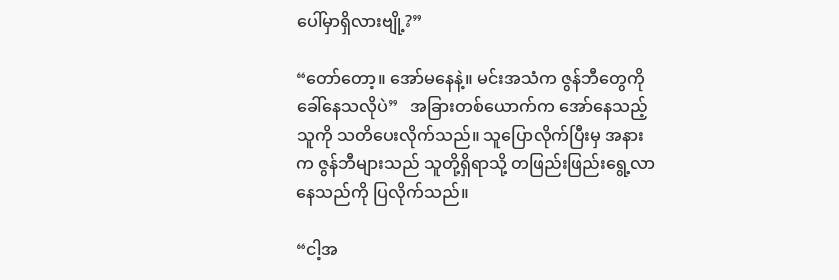ပေါ်မှာရှိလားဗျို့?”

“တော်တော့။ အော်မနေနဲ့။ မင်းအသံက ဇွန်ဘီတွေကို ခေါ်နေသလိုပဲ”   အခြားတစ်ယောက်က အော်နေသည့်သူကို သတိပေးလိုက်သည်။ သူပြောလိုက်ပြီးမှ အနားက ဇွန်ဘီများသည် သူတို့ရှိရာသို့ တဖြည်းဖြည်းရွေ့လာနေသည်ကို ပြလိုက်သည်။

“ငါ့အ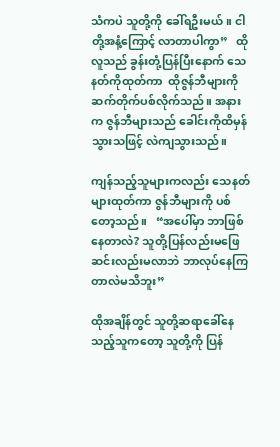သံကပဲ သူတို့ကို ခေါ်ရဦးမယ်။ ငါတို့အနံ့ကြောင့် လာတာပါကွာ”   ထိုလူသည် ခွန်းတုံ့ပြန်ပြီးနောက် သေနတ်ကိုထုတ်ကာ  ထိုဇွန်ဘီများကို ဆက်တိုက်ပစ်လိုက်သည်။ အနားက ဇွန်ဘီများသည် ခေါင်းကိုထိမှန်သွားသဖြင့် လဲကျသွားသည်။

ကျန်သည့်သူများကလည်း သေနတ်များထုတ်ကာ ဇွန်ဘီများကို ပစ်တော့သည်။   “အပေါ်မှာ ဘာဖြစ်နေတာလဲ? သူတို့ပြန်လည်းမဖြေ ဆင်းလည်းမလာဘဲ ဘာလုပ်နေကြတာလဲမသိဘူး”

ထိုအချိန်တွင် သူတို့ဆရာခေါ်နေသည့်သူကတော့ သူတို့ကို ပြန်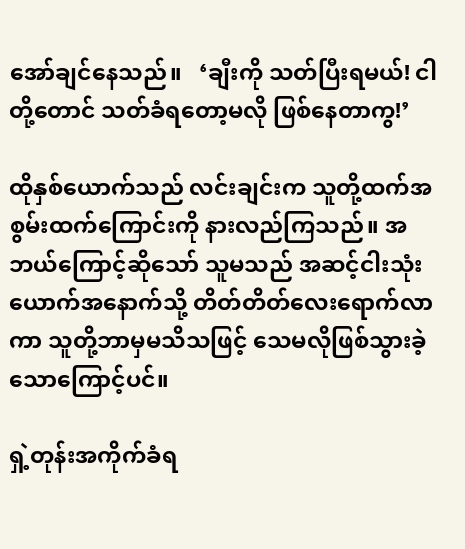အော်ချင်နေသည်။   ‘ချီးကို သတ်ပြီးရမယ်! ငါတို့တောင် သတ်ခံရတော့မလို ဖြစ်နေတာကွ!’

ထိုနှစ်ယောက်သည် လင်းချင်းက သူတို့ထက်အစွမ်းထက်ကြောင်းကို နားလည်ကြသည်။ အဘယ်ကြောင့်ဆိုသော် သူမသည် အဆင့်ငါးသုံးယောက်အနောက်သို့ တိတ်တိတ်လေးရောက်လာကာ သူတို့ဘာမှမသိသဖြင့် သေမလိုဖြစ်သွားခဲ့သောကြောင့်ပင်။

ရှဲ့တုန်းအကိုက်ခံရ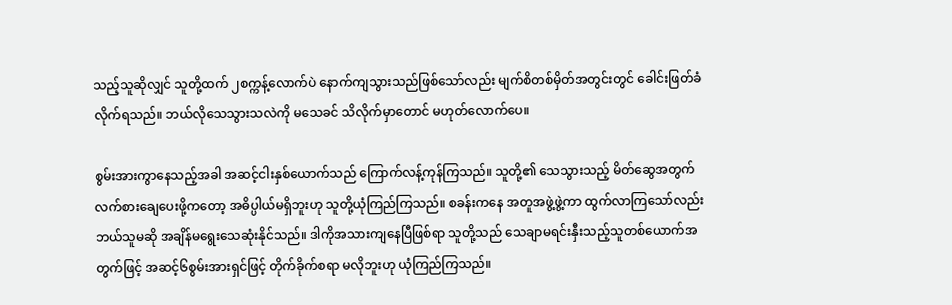သည့်သူဆိုလျှင် သူတို့ထက် ၂စက္ကန့်လောက်ပဲ နောက်ကျသွားသည်ဖြစ်သော်လည်း မျက်စိတစ်မှိတ်အတွင်းတွင် ခေါင်းဖြတ်ခံလိုက်ရသည်။ ဘယ်လိုသေသွားသလဲကို မသေခင် သိလိုက်မှာတောင် မဟုတ်လောက်ပေ။

စွမ်းအားကွာနေသည့်အခါ အဆင့်ငါးနှစ်ယောက်သည် ကြောက်လန့်ကုန်ကြသည်။ သူတို့၏ သေသွားသည့် မိတ်ဆွေအတွက် လက်စားချေပေးဖို့ကတော့ အဓိပ္ပါယ်မရှိဘူးဟု သူတို့ယုံကြည်ကြသည်။ စခန်းကနေ အတူအဖွဲ့ဖွဲ့ကာ ထွက်လာကြသော်လည်း ဘယ်သူမဆို အချိန်မရွေးသေဆုံးနိုင်သည်။ ဒါကိုအသားကျနေပြီဖြစ်ရာ သူတို့သည် သေချာမရင်းနှီးသည့်သူတစ်ယောက်အတွက်ဖြင့် အဆင့်၆စွမ်းအားရှင်ဖြင့် တိုက်ခိုက်စရာ မလိုဘူးဟု ယုံကြည်ကြသည်။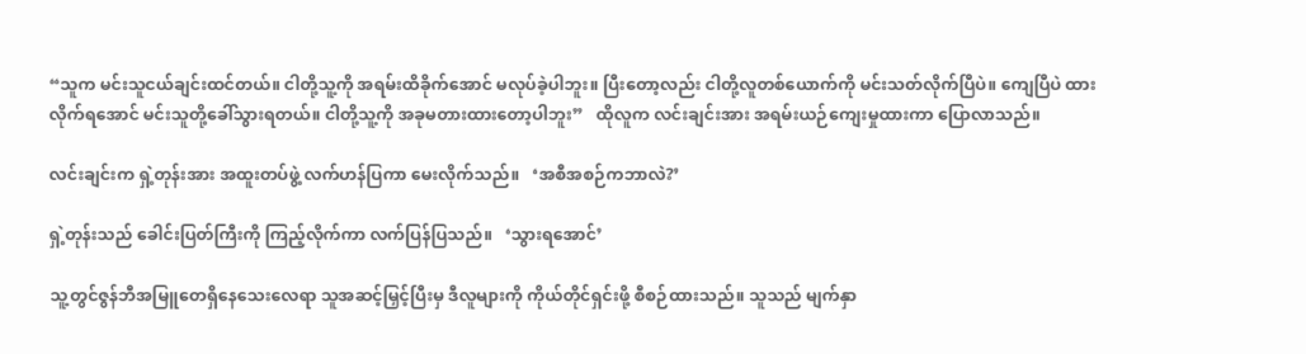“သူက မင်းသူငယ်ချင်းထင်တယ်။ ငါတို့သူ့ကို အရမ်းထိခိုက်အောင် မလုပ်ခဲ့ပါဘူး။ ပြီးတော့လည်း ငါတို့လူတစ်ယောက်ကို မင်းသတ်လိုက်ပြီပဲ။ ကျေပြီပဲ ထားလိုက်ရအောင် မင်းသူတို့ခေါ်သွားရတယ်။ ငါတို့သူ့ကို အခုမတားထားတော့ပါဘူး”   ထိုလူက လင်းချင်းအား အရမ်းယဉ်ကျေးမှုထားကာ ပြောလာသည်။

လင်းချင်းက ရှဲ့တုန်းအား အထူးတပ်ဖွဲ့ လက်ဟန်ပြကာ မေးလိုက်သည်။   ‘အစီအစဉ်ကဘာလဲ?’

ရှဲ့တုန်းသည် ခေါင်းပြတ်ကြီးကို ကြည့်လိုက်ကာ လက်ပြန်ပြသည်။   ‘သွားရအောင်’

သူ့တွင်ဇွန်ဘီအမြူတေရှိနေသေးလေရာ သူအဆင့်မြှင့်ပြီးမှ ဒီလူများကို ကိုယ်တိုင်ရှင်းဖို့ စီစဉ်ထားသည်။ သူသည် မျက်နှာ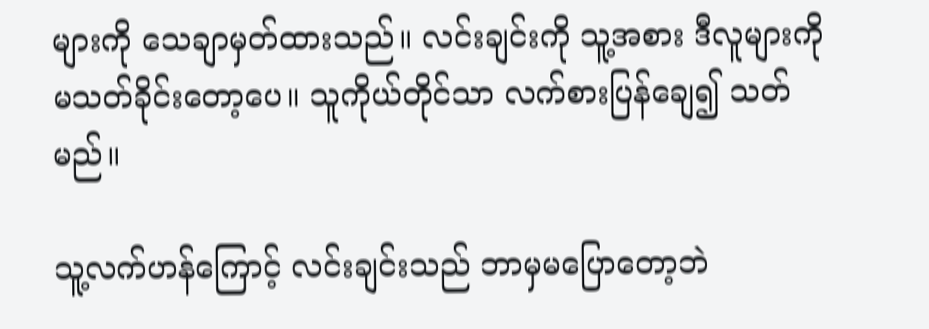များကို သေချာမှတ်ထားသည်။ လင်းချင်းကို သူ့အစား ဒီလူများကို မသတ်ခိုင်းတော့ပေ။ သူကိုယ်တိုင်သာ လက်စားပြန်ချေ၍ သတ်မည်။

သူ့လက်ဟန်ကြောင့် လင်းချင်းသည် ဘာမှမပြောတော့ဘဲ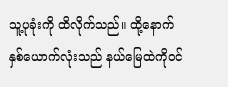သူ့ပုခုံးကို ထိလိုက်သည်။ ထို့နောက် နှစ်ယောက်လုံးသည် နယ်မြေထဲကိုဝင်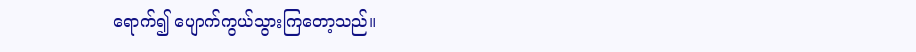ရောက်၍ ပျောက်ကွယ်သွားကြတော့သည်။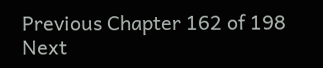Previous Chapter 162 of 198 Next